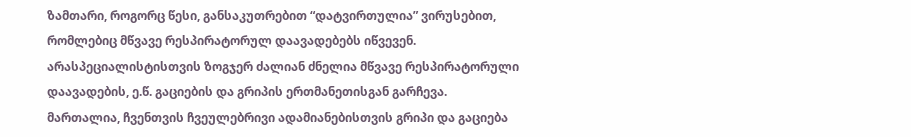ზამთარი, როგორც წესი, განსაკუთრებით “დატვირთულია” ვირუსებით, რომლებიც მწვავე რესპირატორულ დაავადებებს იწვევენ. არასპეციალისტისთვის ზოგჯერ ძალიან ძნელია მწვავე რესპირატორული დაავადების, ე.წ. გაციების და გრიპის ერთმანეთისგან გარჩევა.
მართალია, ჩვენთვის ჩვეულებრივი ადამიანებისთვის გრიპი და გაციება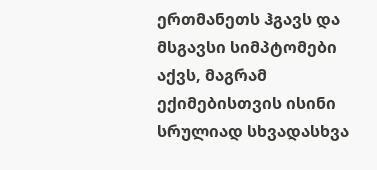ერთმანეთს ჰგავს და მსგავსი სიმპტომები აქვს, მაგრამ ექიმებისთვის ისინი სრულიად სხვადასხვა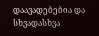დაავადებებია და სხვადასხვა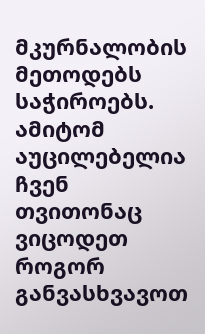მკურნალობის მეთოდებს საჭიროებს. ამიტომ აუცილებელია ჩვენ თვითონაც ვიცოდეთ როგორ განვასხვავოთ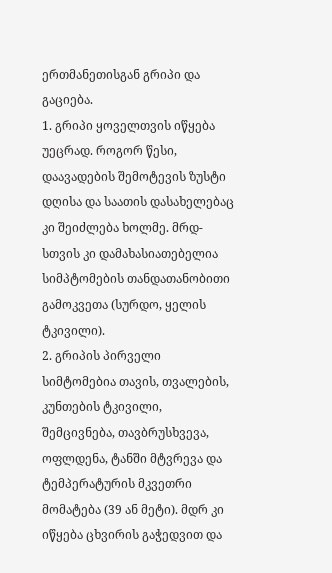ერთმანეთისგან გრიპი და გაციება.
1. გრიპი ყოველთვის იწყება უეცრად. როგორ წესი, დაავადების შემოტევის ზუსტი დღისა და საათის დასახელებაც კი შეიძლება ხოლმე. მრდ-სთვის კი დამახასიათებელია სიმპტომების თანდათანობითი გამოკვეთა (სურდო, ყელის ტკივილი).
2. გრიპის პირველი სიმტომებია თავის, თვალების, კუნთების ტკივილი, შემცივნება, თავბრუსხვევა, ოფლდენა, ტანში მტვრევა და ტემპერატურის მკვეთრი მომატება (39 ან მეტი). მდრ კი იწყება ცხვირის გაჭედვით და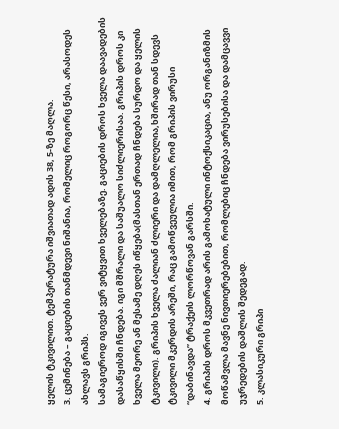ყელის ტკივილით. ტემპერატურა იშვიათად ადის 38, 5-ზე მაღლა.
3. ცემინება – გაციების თანმდევი ნიშანია, რომელიც როგორც წესი, არასოდეს ახლავს გრიპს.
სამაგიეროდ იგივეს ვერ ვიტყვით ხველებაზე. გაციების დროს ხველა დაავადების დასაწყისში ჩნდება. იგი მშრალი და საშუალო სიძლიერისაა. გრიპის დროს კი ხველა მეორე ან მესამე დღეს იწყება(მასთან ერთად ჩნდება სურდო და ყელის ტკივილი). გრიპის ხველა ძალიან ძლიერი და დამღლელია,ხშირად თან სდევს ტკივილი მკერდის არეში, რაც გამოწვეულია იმით, რომ გრიპის ვირუსი “დაბინავდა” ტრაქეის ლორწოვან გარსში.
4. გრიპის დროს მკვეთრად არის გამოხატული ინტოქსიკაცია, ანუ ორგანიზმის მოწამვლა მავნე ნივთიერებებით, რომლებიც ჩნდება ვირუსებისა და დამცავვი უჯრედების დაშლის შედეგად.
5. კლასიკური გრიპი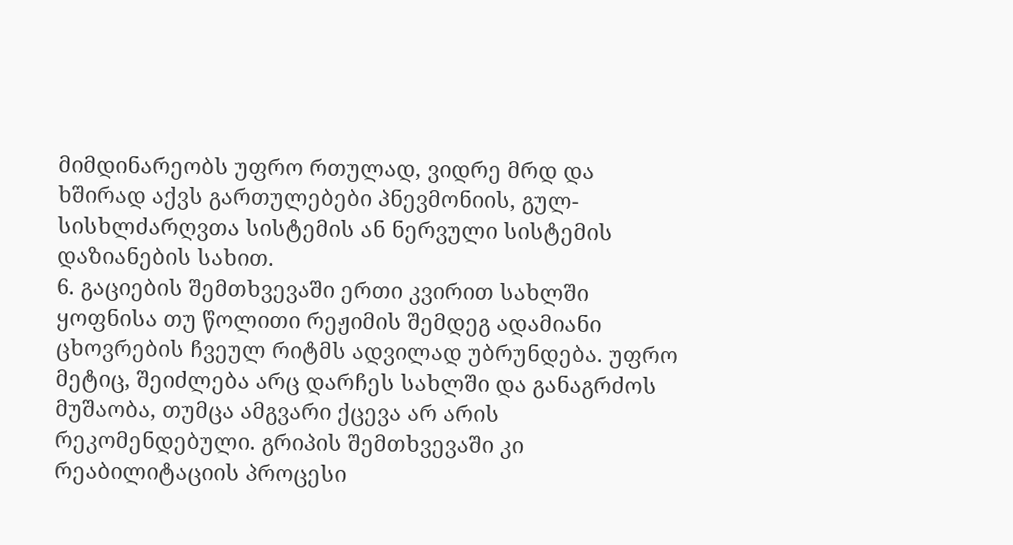მიმდინარეობს უფრო რთულად, ვიდრე მრდ და ხშირად აქვს გართულებები პნევმონიის, გულ-სისხლძარღვთა სისტემის ან ნერვული სისტემის დაზიანების სახით.
6. გაციების შემთხვევაში ერთი კვირით სახლში ყოფნისა თუ წოლითი რეჟიმის შემდეგ ადამიანი ცხოვრების ჩვეულ რიტმს ადვილად უბრუნდება. უფრო მეტიც, შეიძლება არც დარჩეს სახლში და განაგრძოს მუშაობა, თუმცა ამგვარი ქცევა არ არის რეკომენდებული. გრიპის შემთხვევაში კი რეაბილიტაციის პროცესი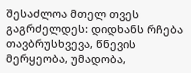შესაძლოა მთელ თვეს გაგრძელდეს: დიდხანს რჩება თავბრუსხვევა, წნევის მერყეობა, უმადობა,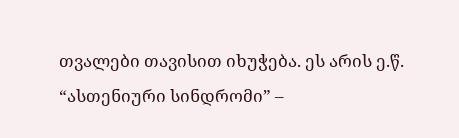თვალები თავისით იხუჭება. ეს არის ე.წ. “ასთენიური სინდრომი” –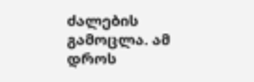ძალების გამოცლა. ამ დროს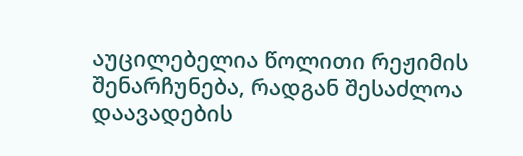აუცილებელია წოლითი რეჟიმის შენარჩუნება, რადგან შესაძლოა დაავადების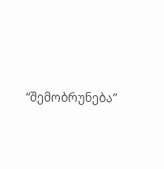“შემობრუნება”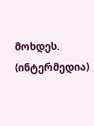მოხდეს.
(ინტერმედია)